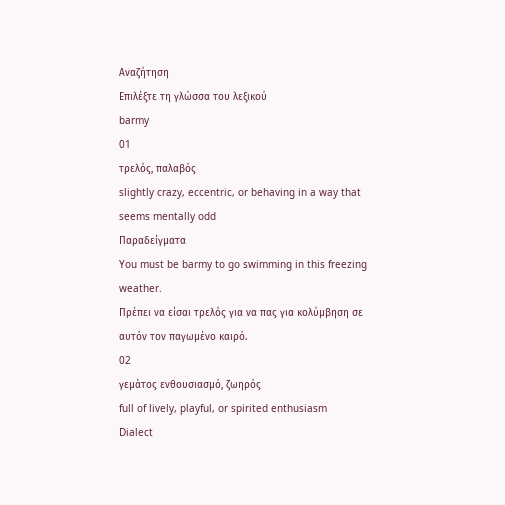Αναζήτηση
Επιλέξτε τη γλώσσα του λεξικού
barmy
01
τρελός, παλαβός
slightly crazy, eccentric, or behaving in a way that seems mentally odd
Παραδείγματα
You must be barmy to go swimming in this freezing weather.
Πρέπει να είσαι τρελός για να πας για κολύμβηση σε αυτόν τον παγωμένο καιρό.
02
γεμάτος ενθουσιασμό, ζωηρός
full of lively, playful, or spirited enthusiasm
Dialect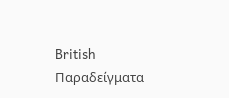British
Παραδείγματα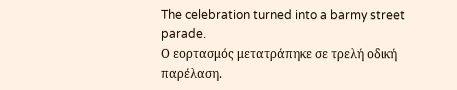The celebration turned into a barmy street parade.
Ο εορτασμός μετατράπηκε σε τρελή οδική παρέλαση.